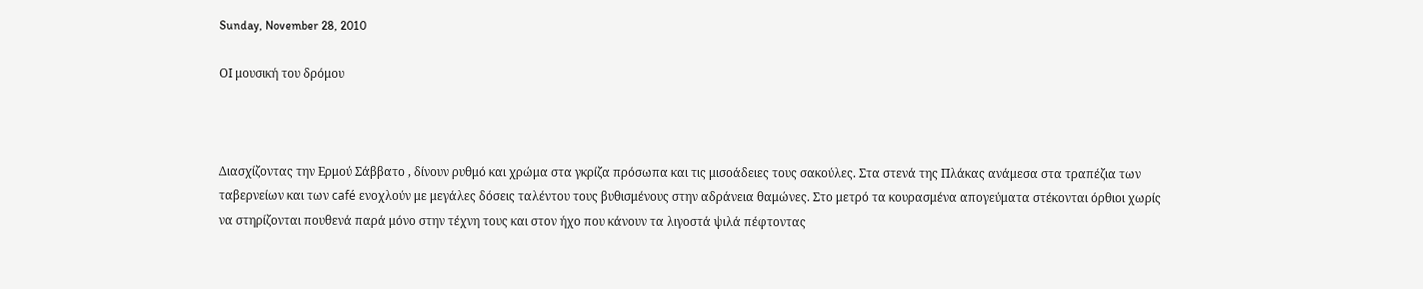Sunday, November 28, 2010

ΟΙ μουσική του δρόμου



Διασχίζοντας την Ερμού Σάββατο , δίνουν ρυθμό και χρώμα στα γκρίζα πρόσωπα και τις μισοάδειες τους σακούλες. Στα στενά της Πλάκας ανάμεσα στα τραπέζια των ταβερνείων και των café ενοχλούν με μεγάλες δόσεις ταλέντου τους βυθισμένους στην αδράνεια θαμώνες. Στο μετρό τα κουρασμένα απογεύματα στέκονται όρθιοι χωρίς να στηρίζονται πουθενά παρά μόνο στην τέχνη τους και στον ήχο που κάνουν τα λιγοστά ψιλά πέφτοντας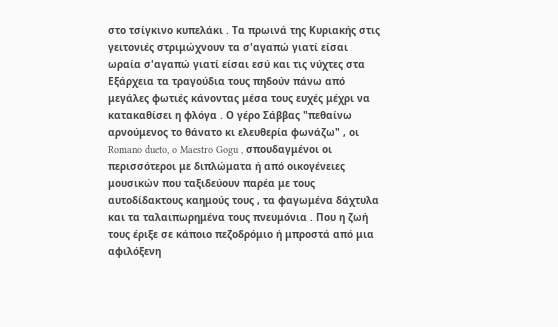στο τσίγκινο κυπελάκι . Τα πρωινά της Κυριακής στις γειτονιές στριμώχνουν τα σ'αγαπώ γιατί είσαι ωραία σ'αγαπώ γιατί είσαι εσύ και τις νύχτες στα Εξάρχεια τα τραγούδια τους πηδούν πάνω από μεγάλες φωτιές κάνοντας μέσα τους ευχές μέχρι να κατακαθίσει η φλόγα . Ο γέρο Σάββας "πεθαίνω αρνούμενος το θάνατο κι ελευθερία φωνάζω" , οι Romano dueto, o Maestro Gogu , σπουδαγμένοι οι περισσότεροι με διπλώματα ή από οικογένειες μουσικών που ταξιδεύουν παρέα με τους αυτοδίδακτους καημούς τους , τα φαγωμένα δάχτυλα και τα ταλαιπωρημένα τους πνευμόνια . Που η ζωή τους έριξε σε κάποιο πεζοδρόμιο ή μπροστά από μια αφιλόξενη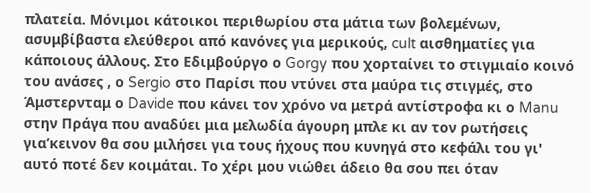πλατεία. Μόνιμοι κάτοικοι περιθωρίου στα μάτια των βολεμένων, ασυμβίβαστα ελεύθεροι από κανόνες για μερικούς, cult αισθηματίες για κάποιους άλλους. Στο Εδιμβούργο ο Gorgy που χορταίνει το στιγμιαίο κοινό του ανάσες , ο Sergio στο Παρίσι που ντύνει στα μαύρα τις στιγμές, στο Άμστερνταμ ο Davide που κάνει τον χρόνο να μετρά αντίστροφα κι ο Manu στην Πράγα που αναδύει μια μελωδία άγουρη μπλε κι αν τον ρωτήσεις για’κεινον θα σου μιλήσει για τους ήχους που κυνηγά στο κεφάλι του γι' αυτό ποτέ δεν κοιμάται. Το χέρι μου νιώθει άδειο θα σου πει όταν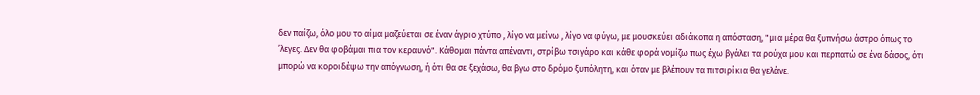δεν παίζω, όλο μου το αίμα μαζεύεται σε έναν άγριο χτύπο , λίγο να μείνω , λίγο να φύγω, με μουσκεύει αδιάκοπα η απόσταση, "μια μέρα θα ξυπνήσω άστρο όπως το ’λεγες. Δεν θα φοβάμαι πια τον κεραυνό". Κάθομαι πάντα απέναντι, στρίβω τσιγάρο και κάθε φορά νομίζω πως έχω βγάλει τα ρούχα μου και περπατώ σε ένα δάσος, ότι μπορώ να κοροιδέψω την απόγνωση, ή ότι θα σε ξεχάσω, θα βγω στο δρόμο ξυπόλητη, και όταν με βλέπουν τα πιτσιρίκια θα γελάνε.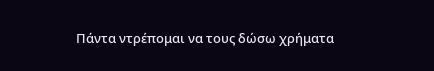Πάντα ντρέπομαι να τους δώσω χρήματα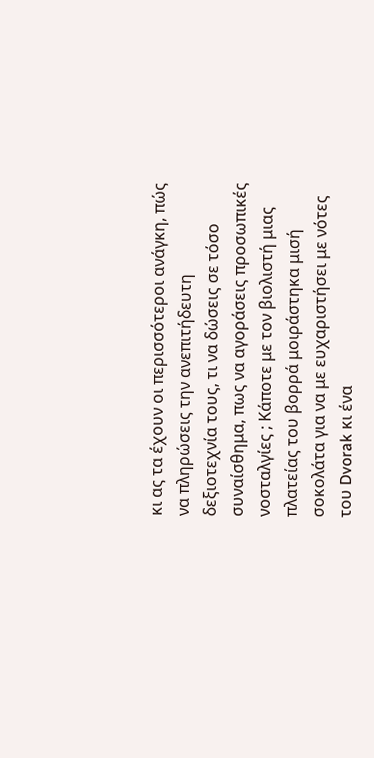κι ας τα έχουν οι περισσότεροι ανάγκη, πώς να πληρώσεις την ανεπιτήδευτη δεξιοτεχνία τους, τι να δώσεις σε τόσο συναίσθημα, πως να αγοράσεις προσωπικές νοσταλγίες ; Κάποτε με τον βιολιστή μιας πλατείας του βορρά μοιράστηκα μισή σοκολάτα για να με ευχαριστήσει με νότες του Dvorak κι ένα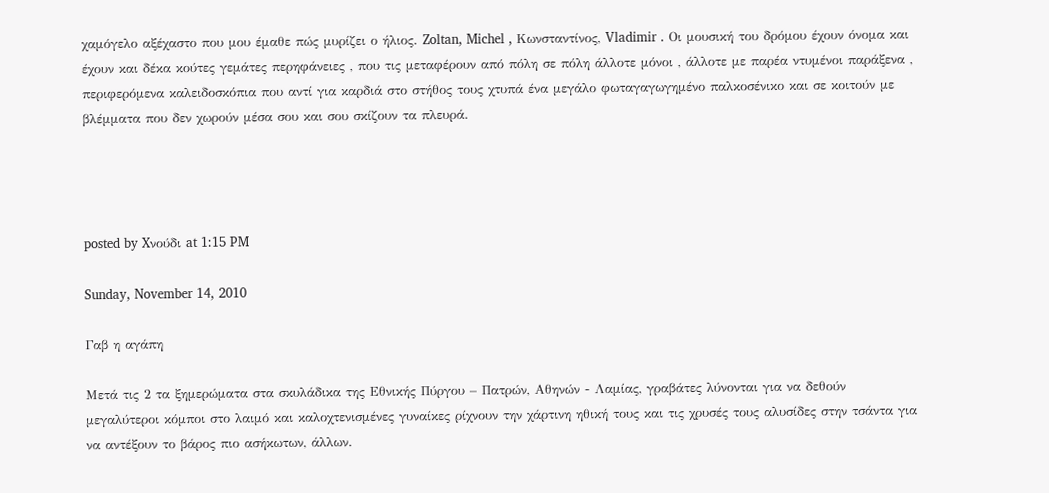χαμόγελο αξέχαστο που μου έμαθε πώς μυρίζει ο ήλιος. Zoltan, Michel , Kωνσταντίνος, Vladimir . Οι μουσική του δρόμου έχουν όνομα και έχουν και δέκα κούτες γεμάτες περηφάνειες , που τις μεταφέρουν από πόλη σε πόλη άλλοτε μόνοι , άλλοτε με παρέα ντυμένοι παράξενα , περιφερόμενα καλειδοσκόπια που αντί για καρδιά στο στήθος τους χτυπά ένα μεγάλο φωταγαγωγημένο παλκοσένικο και σε κοιτούν με βλέμματα που δεν χωρούν μέσα σου και σου σκίζουν τα πλευρά.




posted by Xνούδι at 1:15 PM

Sunday, November 14, 2010

Γαβ η αγάπη

Μετά τις 2 τα ξημερώματα στα σκυλάδικα της Εθνικής Πύργου – Πατρών, Αθηνών - Λαμίας, γραβάτες λύνονται για να δεθούν μεγαλύτεροι κόμποι στο λαιμό και καλοχτενισμένες γυναίκες ρίχνουν την χάρτινη ηθική τους και τις χρυσές τους αλυσίδες στην τσάντα για να αντέξουν το βάρος πιο ασήκωτων, άλλων.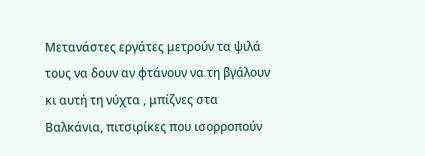Μετανάστες εργάτες μετρούν τα ψιλά τους να δουν αν φτάνουν να τη βγάλουν κι αυτή τη νύχτα , μπίζνες στα Βαλκάνια, πιτσιρίκες που ισορροπούν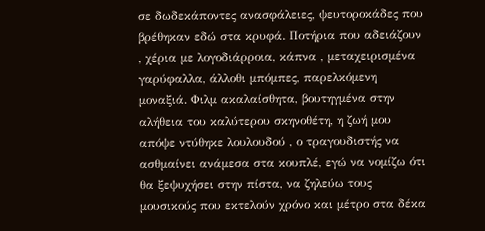σε δωδεκάποντες ανασφάλειες, ψευτοροκάδες που βρέθηκαν εδώ στα κρυφά. Ποτήρια που αδειάζουν , χέρια με λογοδιάρροια, κάπνα , μεταχειρισμένα γαρύφαλλα, άλλοθι μπόμπες, παρελκόμενη μοναξιά. Φιλμ ακαλαίσθητα, βουτηγμένα στην αλήθεια του καλύτερου σκηνοθέτη, η ζωή μου απόψε ντύθηκε λουλουδού , ο τραγουδιστής να ασθμαίνει ανάμεσα στα κουπλέ, εγώ να νομίζω ότι θα ξεψυχήσει στην πίστα, να ζηλεύω τους μουσικούς που εκτελούν χρόνο και μέτρο στα δέκα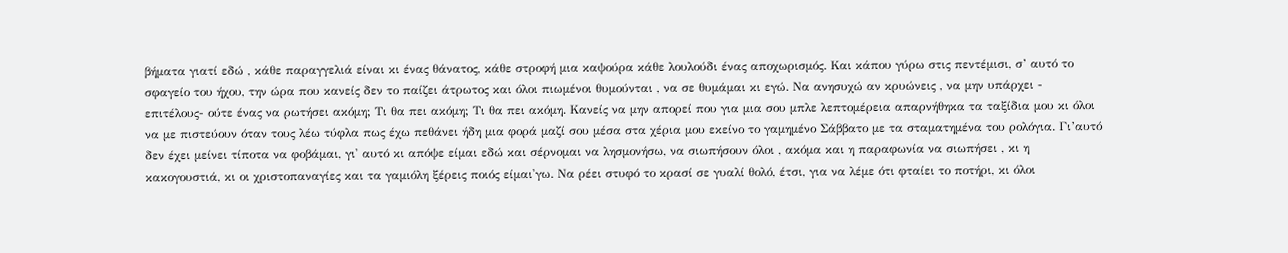βήματα γιατί εδώ , κάθε παραγγελιά είναι κι ένας θάνατος, κάθε στροφή μια καψούρα κάθε λουλούδι ένας αποχωρισμός. Και κάπου γύρω στις πεντέμισι, σ’ αυτό το σφαγείο του ήχου, την ώρα που κανείς δεν το παίζει άτρωτος και όλοι πιωμένοι θυμούνται , να σε θυμάμαι κι εγώ. Να ανησυχώ αν κρυώνεις , να μην υπάρχει - επιτέλους- ούτε ένας να ρωτήσει ακόμη; Τι θα πει ακόμη; Τι θα πει ακόμη. Κανείς να μην απορεί που για μια σου μπλε λεπτομέρεια απαρνήθηκα τα ταξίδια μου κι όλοι να με πιστεύουν όταν τους λέω τύφλα πως έχω πεθάνει ήδη μια φορά μαζί σου μέσα στα χέρια μου εκείνο το γαμημένο Σάββατο με τα σταματημένα του ρολόγια. Γι’αυτό δεν έχει μείνει τίποτα να φοβάμαι, γι' αυτό κι απόψε είμαι εδώ και σέρνομαι να λησμονήσω, να σιωπήσουν όλοι , ακόμα και η παραφωνία να σιωπήσει , κι η κακογουστιά, κι οι χριστοπαναγίες και τα γαμιόλη ξέρεις ποιός είμαι'γω. Να ρέει στυφό το κρασί σε γυαλί θολό, έτσι, για να λέμε ότι φταίει το ποτήρι, κι όλοι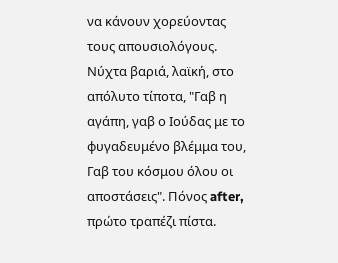να κάνουν χορεύοντας τους απουσιολόγους. Νύχτα βαριά, λαϊκή, στο απόλυτο τίποτα, "Γαβ η αγάπη, γαβ ο Iούδας με το φυγαδευμένο βλέμμα του, Γαβ του κόσμου όλου οι αποστάσεις". Πόνος after, πρώτο τραπέζι πίστα.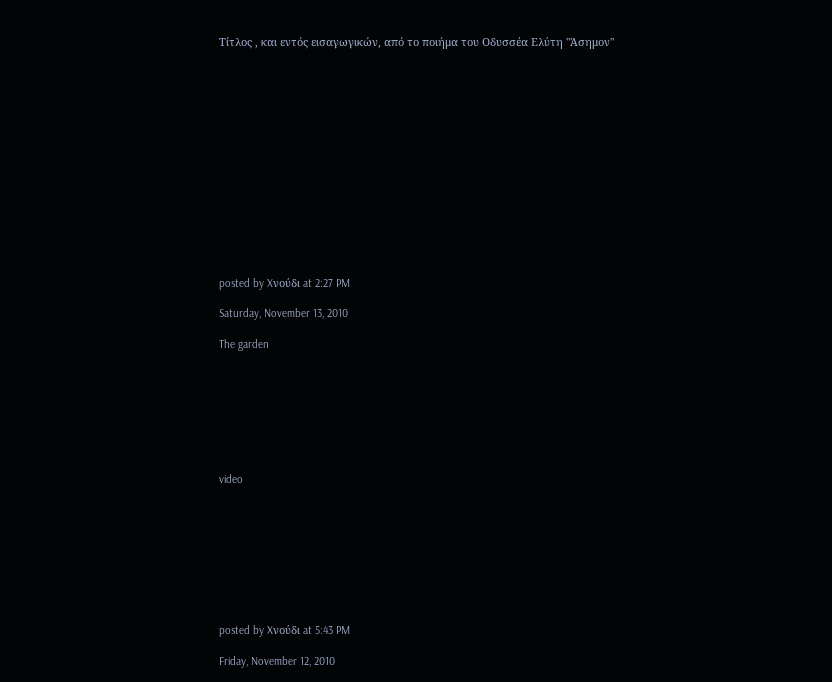Τίτλος , και εντός εισαγωγικών, από το ποιήμα του Οδυσσέα Ελύτη "Άσημον"















posted by Xνούδι at 2:27 PM

Saturday, November 13, 2010

The garden








video









posted by Xνούδι at 5:43 PM

Friday, November 12, 2010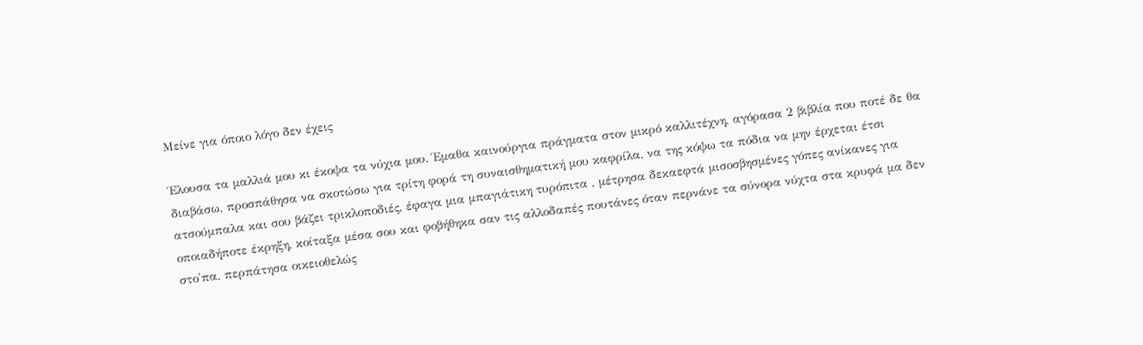Μείνε για όποιο λόγο δεν έχεις

Έλουσα τα μαλλιά μου κι έκοψα τα νύχια μου. Έμαθα καινούργια πράγματα στον μικρό καλλιτέχνη, αγόρασα 2 βιβλία που ποτέ δε θα διαβάσω, προσπάθησα να σκοτώσω για τρίτη φορά τη συναισθηματική μου καφρίλα, να της κόψω τα πόδια να μην έρχεται έτσι ατσούμπαλα και σου βάζει τρικλοποδιές, έφαγα μια μπαγιάτικη τυρόπιτα , μέτρησα δεκαεφτά μισοσβησμένες γόπες ανίκανες για οποιαδήποτε έκρηξη, κοίταξα μέσα σου και φοβήθηκα σαν τις αλλοδαπές πουτάνες όταν περνάνε τα σύνορα νύχτα στα κρυφά μα δεν στο'πα, περπάτησα οικειοθελώς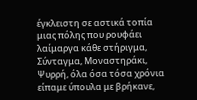έγκλειστη σε αστικά τοπία μιας πόλης που ρουφάει λαίμαργα κάθε στήριγμα, Σύνταγμα, Μοναστηράκι, Ψυρρή, όλα όσα τόσα χρόνια είπαμε ύπουλα με βρήκανε,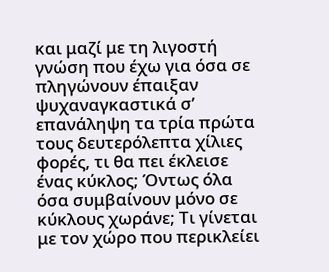και μαζί με τη λιγοστή γνώση που έχω για όσα σε πληγώνουν έπαιξαν ψυχαναγκαστικά σ’ επανάληψη τα τρία πρώτα τους δευτερόλεπτα χίλιες φορές, τι θα πει έκλεισε ένας κύκλος; Όντως όλα όσα συμβαίνουν μόνο σε κύκλους χωράνε; Τι γίνεται με τον χώρο που περικλείει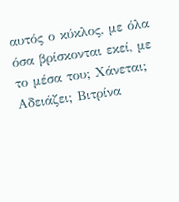αυτός ο κύκλος, με όλα όσα βρίσκονται εκεί, με το μέσα του; Χάνεται; Αδειάζει; Βιτρίνα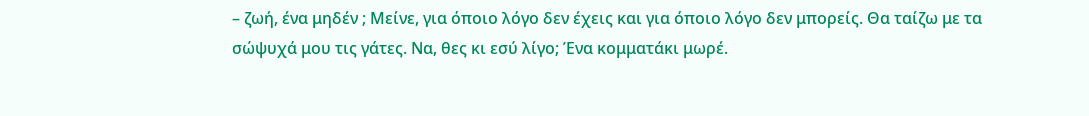– ζωή, ένα μηδέν ; Μείνε, για όποιο λόγο δεν έχεις και για όποιο λόγο δεν μπορείς. Θα ταίζω με τα σώψυχά μου τις γάτες. Να, θες κι εσύ λίγο; Ένα κομματάκι μωρέ.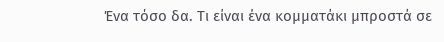Ένα τόσο δα. Τι είναι ένα κομματάκι μπροστά σε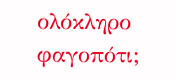ολόκληρο φαγοπότι;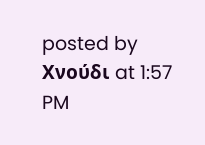posted by Xνούδι at 1:57 PM